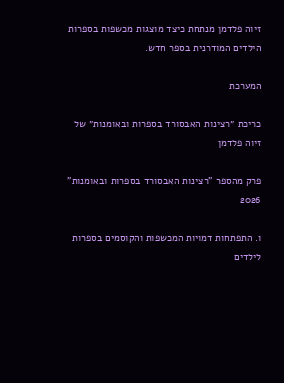זיוה פלדמן מנתחת כיצד מוצגות מכשפות בספרות הילדים המודרנית בספר חדש.

המערכת

כריכת ״רצינות האבסורד בספרות ובאומנות״ של זיוה פלדמן

פרק מהספר "רצינות האבסורד בספרות ובאומנות" 2026

ו. התפתחות דמויות המכשפות והקוסמים בספרות לילדים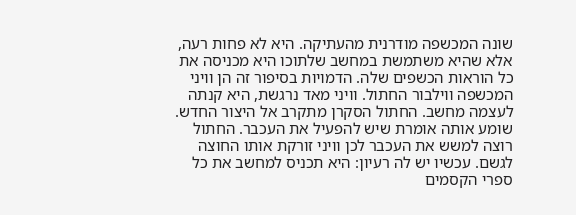שונה המכשפה מודרנית מהעתיקה. היא לא פחות רעה, אלא שהיא משתמשת במחשב שלתוכו היא מכניסה את כל הוראות הכשפים שלה. הדמויות בסיפור זה הן וויני המכשפה ווילבור החתול. וויני מאד נרגשת, היא קנתה לעצמה מחשב. החתול הסקרן מתקרב אל היצור החדש. שומע אותה אומרת שיש להפעיל את העכבר. החתול רוצה למשש את העכבר לכן וויני זורקת אותו החוצה לגשם. עכשיו יש לה רעיון: היא תכניס למחשב את כל ספרי הקסמים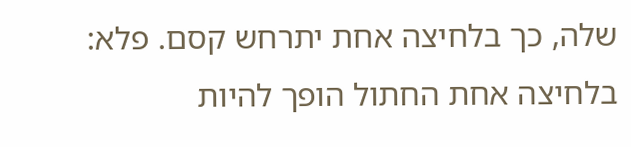שלה, כך בלחיצה אחת יתרחש קסם. פלא: בלחיצה אחת החתול הופך להיות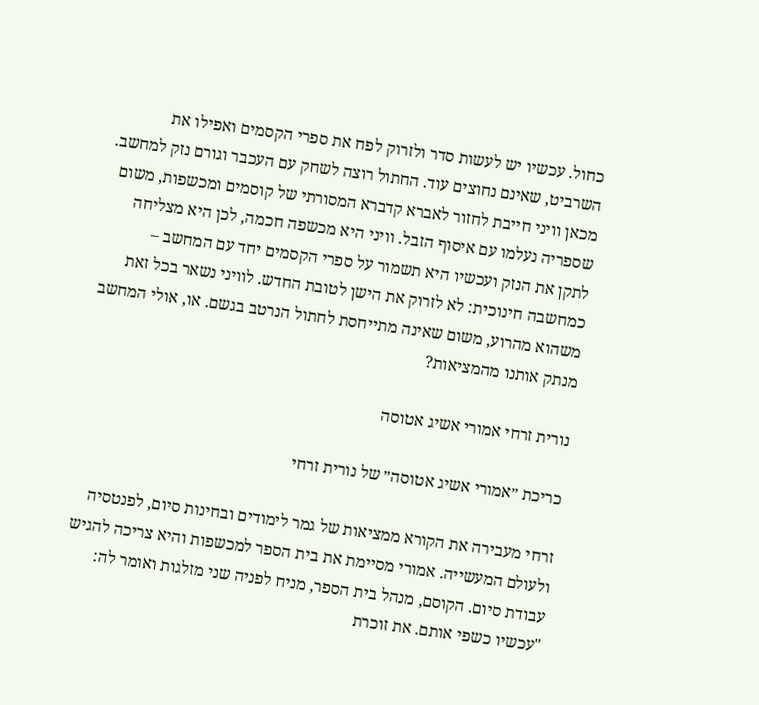כחול. עכשיו יש לעשות סדר ולזרוק לפח את ספרי הקסמים ואפילו את השרביט, שאינם נחוצים עוד. החתול רוצה לשחק עם העכבר וגורם נזק למחשב. מכאן וויני חייבת לחזור לאברא קדברא המסורתי של קוסמים ומכשפות, משום שספריה נעלמו עם איסוף הזבל. וויני היא מכשפה חכמה, לכן היא מצליחה לתקן את הנזק ועכשיו היא תשמור על ספרי הקסמים יחד עם המחשב – כמחשבה חינוכית: לא לזרוק את הישן לטובת החדש. לוויני נשאר בכל זאת משהוא מהרוע, משום שאינה מתייחסת לחתול הנרטב בגשם. או, אולי המחשב מנתק אותנו מהמציאות?

נורית זרחי אמורי אשיג אטוסה

כריכת ״אמורי אשיג אטוסה״ של נורית זרחי

זרחי מעבירה את הקורא ממציאות של גמר לימודים ובחינות סיום, לפנטסיה ולעולם המעשייה. אמורי מסיימת את בית הספר למכשפות והיא צריכה להגיש עבודת סיום. הקוסם, מנהל בית הספר, מניח לפניה שני מזלגות ואומר לה: "עכשיו כשפי אותם. את זוכרת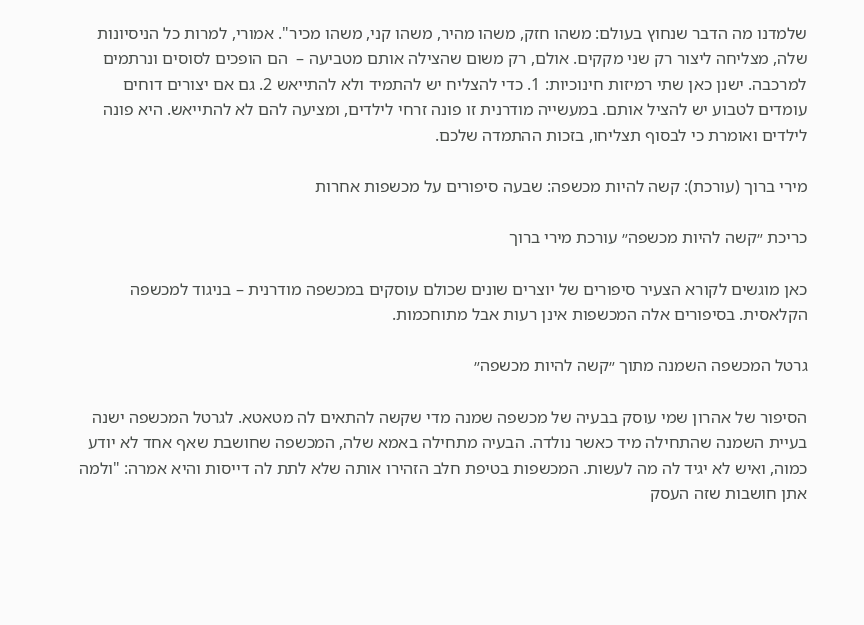שלמדנו מה הדבר שנחוץ בעולם: משהו חזק, משהו מהיר, משהו קני, משהו מכיר". אמורי, למרות כל הניסיונות שלה, מצליחה ליצור רק שני מקקים. אולם, רק משום שהצילה אותם מטביעה –  הם הופכים לסוסים ונרתמים למרכבה. ישנן כאן שתי רמיזות חינוכיות: 1. כדי להצליח יש להתמיד ולא להתייאש 2. גם אם יצורים דוחים עומדים לטבוע יש להציל אותם. במעשייה מודרנית זו פונה זרחי לילדים, ומציעה להם לא להתייאש. היא פונה לילדים ואומרת כי לבסוף תצליחו, בזכות ההתמדה שלכם.

מירי ברוך (עורכת): קשה להיות מכשפה: שבעה סיפורים על מכשפות אחרות

כריכת ״קשה להיות מכשפה״ עורכת מירי ברוך

כאן מוגשים לקורא הצעיר סיפורים של יוצרים שונים שכולם עוסקים במכשפה מודרנית – בניגוד למכשפה הקלאסית. בסיפורים אלה המכשפות אינן רעות אבל מתוחכמות.

גרטל המכשפה השמנה מתוך ״קשה להיות מכשפה״

הסיפור של אהרון שמי עוסק בבעיה של מכשפה שמנה מדי שקשה להתאים לה מטאטא. לגרטל המכשפה ישנה בעיית השמנה שהתחילה מיד כאשר נולדה. הבעיה מתחילה באמא שלה, המכשפה שחושבת שאף אחד לא יודע כמוה, ואיש לא יגיד לה מה לעשות. המכשפות בטיפת חלב הזהירו אותה שלא לתת לה דייסות והיא אמרה: "ולמה אתן חושבות שזה העסק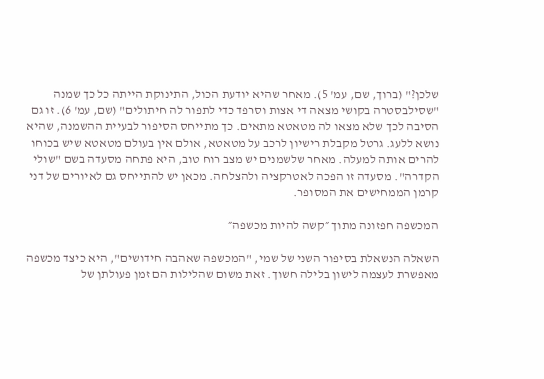שלכן?" (ברוך, שם, עמ' 5). מאחר שהיא יודעת הכול, התינוקת הייתה כל כך שמנה "שסילבסטרה בקושי מצאה די אצות וסרפד כדי לתפור לה חיתולים" (שם, עמ' 6). זו גם הסיבה לכך שלא מצאו לה מטאטא מתאים. כך מתייחס הסיפור לבעיית ההשמנה, שהיא נושא ללעג. גרטל מקבלת רישיון לרכב על מטאטא, אולם אין בעולם מטאטא שיש בכוחו להרים אותה למעלה. מאחר שלשמנים יש מצב רוח טוב, היא פתחה מסעדה בשם "שולי הקדרה". מסעדה זו הפכה לאטרקציה ולהצלחה. מכאן יש להתייחס גם לאיורים של דני קרמן הממחישים את המסופר.

המכשפה חפזונה מתוך ״קשה להיות מכשפה״

השאלה הנשאלת בסיפור השני של שמי, "המכשפה שאהבה חידושים", היא כיצד מכשפה מאפשרת לעצמה לישון בלילה חשוך. זאת משום שהלילות הם זמן פעולתן של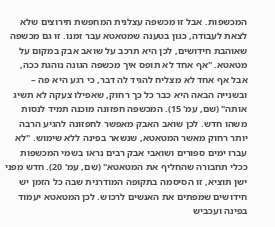המכשפות. אבל זו מכשפה עצלנית המחפשת תירוצים שלא לצאת לעבודה, כגון בטענה שמטאטא עבר זמנו. זו גם מכשפה שאוהבת חידושים, לכן היא תרכב על שואב אבק במקום על מטאטא. "אף אחד לא תופס איך מכשפה הגונה נוהגת ככה, אבל אף אחד לא מצליח להגיד לה דבר, כי רגע היא פה – ובשנייה הבאה היא כבר כל כך רחוק, שאפילו צעקה לא תשיג אותה" (שם, עמ' 15). המכשפה חפזונה מוכנה תמיד לנסות משהו חדש. לכן שואב האבק מאפשר לחפזונה להגיע הרבה יותר רחוק מאשר המטאטא, שנשאר בפינה ללא שימוש. "לא עברו ימים ספורים ושואבי אבק רבים נראו בשמי המכשפות ככלי תחבורה שהחליף את המטאטא" (שם, עמ' 20). חדש מפני ישן תוציא, זו הסיסמה בתקופה המודרנית שבה כל הזמן יש חידושים שמפתים את האנשים לרכוש. לכן המטאטא יעמוד בפינה ועכביש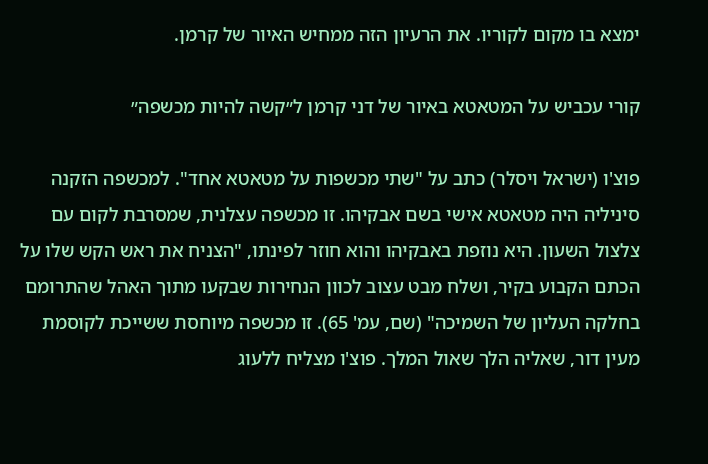ימצא בו מקום לקוריו. את הרעיון הזה ממחיש האיור של קרמן.

קורי עכביש על המטאטא באיור של דני קרמן ל״קשה להיות מכשפה״

פוצ'ו (ישראל ויסלר) כתב על "שתי מכשפות על מטאטא אחד". למכשפה הזקנה סיניליה היה מטאטא אישי בשם אבקיהו. זו מכשפה עצלנית, שמסרבת לקום עם צלצול השעון. היא נוזפת באבקיהו והוא חוזר לפינתו, "הצניח את ראש הקש שלו על הכתם הקבוע בקיר, ושלח מבט עצוב לכוון הנחירות שבקעו מתוך האהל שהתרומם בחלקה העליון של השמיכה" (שם, עמ' 65). זו מכשפה מיוחסת ששייכת לקוסמת מעין דור, שאליה הלך שאול המלך. פוצ'ו מצליח ללעוג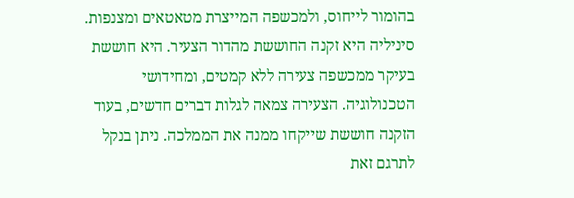בהומור לייחוס, ולמכשפה המייצרת מטאטאים ומצנפות. סיניליה היא זקנה החוששת מהדור הצעיר. היא חוששת בעיקר ממכשפה צעירה ללא קמטים, ומחידושי הטכנולוגיה. הצעירה צמאה לגלות דברים חדשים, בעוד הזקנה חוששת שייקחו ממנה את הממלכה. ניתן בנקל לתרגם זאת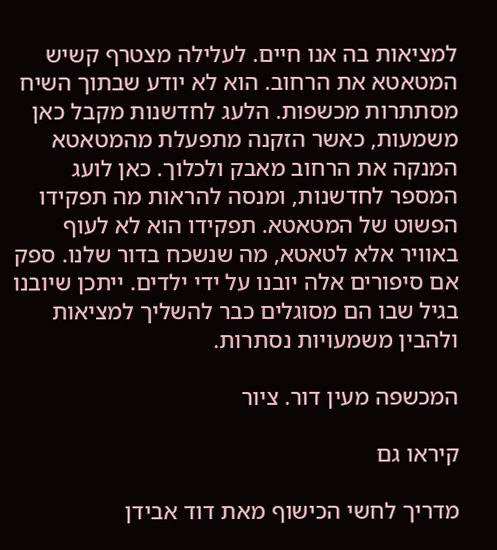למציאות בה אנו חיים. לעלילה מצטרף קשיש המטאטא את הרחוב. הוא לא יודע שבתוך השיח מסתתרות מכשפות. הלעג לחדשנות מקבל כאן משמעות, כאשר הזקנה מתפעלת מהמטאטא המנקה את הרחוב מאבק ולכלוך. כאן לועג המספר לחדשנות, ומנסה להראות מה תפקידו הפשוט של המטאטא. תפקידו הוא לא לעוף באוויר אלא לטאטא, מה שנשכח בדור שלנו. ספק אם סיפורים אלה יובנו על ידי ילדים. ייתכן שיובנו בגיל שבו הם מסוגלים כבר להשליך למציאות ולהבין משמעויות נסתרות.

המכשפה מעין דור. ציור

קיראו גם

מדריך לחשי הכישוף מאת דוד אבידן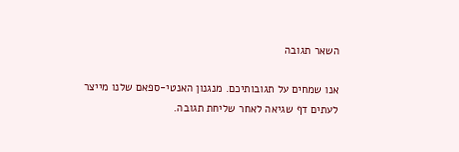השאר תגובה

אנו שמחים על תגובותיכם. מנגנון האנטי-ספאם שלנו מייצר לעתים דף שגיאה לאחר שליחת תגובה.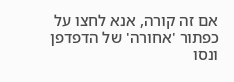אם זה קורה, אנא לחצו על כפתור 'אחורה' של הדפדפן ונסו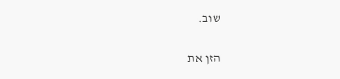שוב.

הזן את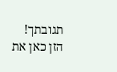תגובתך!
הזן כאן את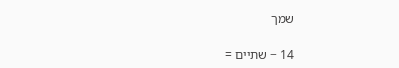שמך

14 − שתיים =